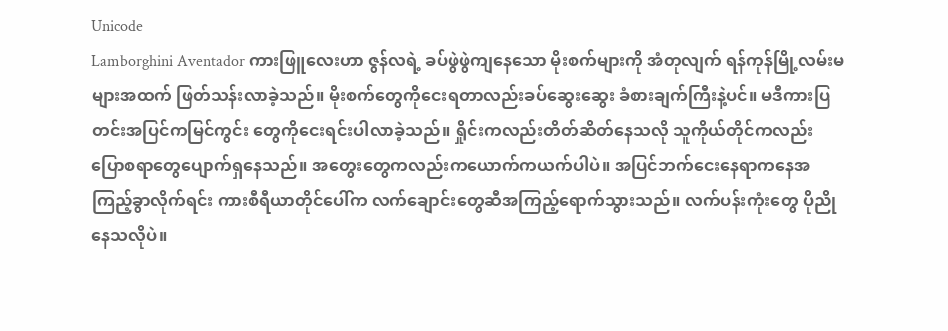Unicode
Lamborghini Aventador ကားဖြူလေးဟာ ဇွန်လရဲ့ ခပ်ဖွဲဖွဲကျနေသော မိုးစက်များကို အံတုလျက် ရန်ကုန်မြို့လမ်းမများအထက် ဖြတ်သန်းလာခဲ့သည်။ မိုးစက်တွေကိုငေးရတာလည်းခပ်ဆွေးဆွေး ခံစားချက်ကြီးနဲ့ပင်။ မဒီကားပြတင်းအပြင်ကမြင်ကွင်း တွေကိုငေးရင်းပါလာခဲ့သည်။ ရှိုင်းကလည်းတိတ်ဆိတ်နေသလို သူကိုယ်တိုင်ကလည်း ပြောစရာတွေပျောက်ရှနေသည်။ အတွေးတွေကလည်းကယောက်ကယက်ပါပဲ။ အပြင်ဘက်ငေးနေရာကနေအကြည့်ခွာလိုက်ရင်း ကားစီရီယာတိုင်ပေါ်က လက်ချောင်းတွေဆီအကြည့်ရောက်သွားသည်။ လက်ပန်းကုံးတွေ ပိုညိုနေသလိုပဲ။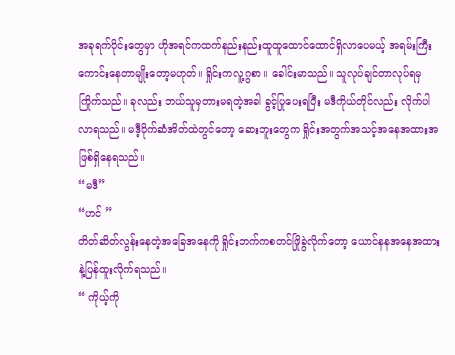အခုရက်ပိုင်းတွေမှာ ဟိုအရင်ကထက်နည်းနည်းထူထူထောင်ထောင်ရှိလာပေမယ့် အရမ်းကြီးကောင်းနေတာမျိုးတော့မဟုတ်။ ရှိုင်းကလူ့ဂွစာ။ ခေါင်းမာသည်။ သူလုပ်ချင်တာလုပ်ရမှကြိုက်သည်။ ခုလည်း ဘယ်သူမှတားမရတဲ့အခါ ခွင့်ပြုပေးရပြီး မဒီကိုယ်တိုင်လည်း လိုက်ပါလာရသည်။ မဒီ့ပိုက်ဆံအိတ်ထဲတွင်တော့ ဆေးဘူးတွေက ရှိုင်းအတွက်အသင့်အနေအထားအဖြစ်ရှိနေရသည်။
“မဒီ”
“ဟင် ”
တိတ်ဆိတ်လွန်းနေတဲ့အခြေအနေကို ရှိုင်းဘက်ကစတင်ဖြိုခွဲလိုက်တော့ ယောင်နနအနေအထားနဲ့ပြန်ထူးလိုက်ရသည်။
“ ကိုယ့်ကို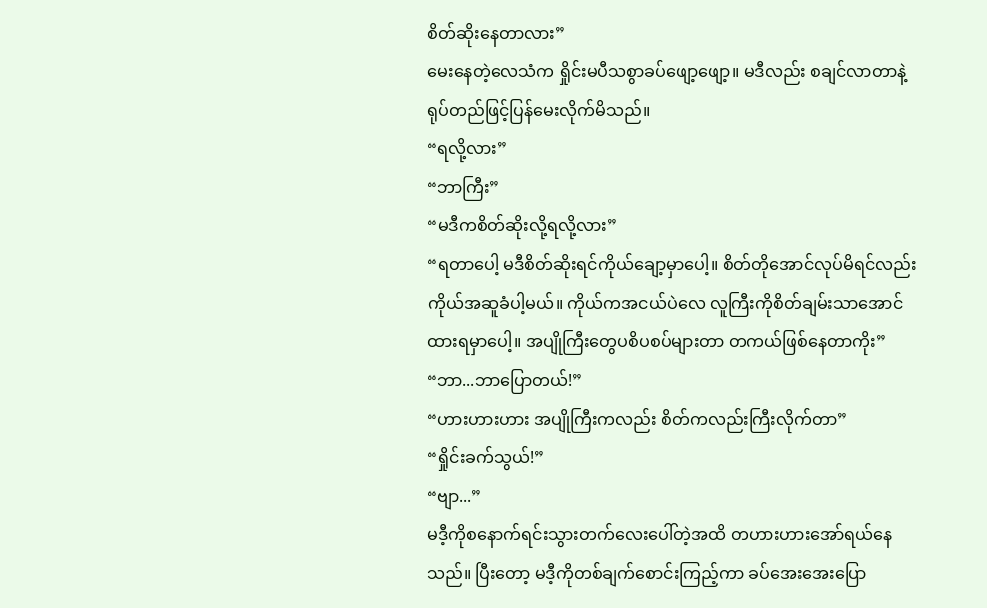စိတ်ဆိုးနေတာလား”
မေးနေတဲ့လေသံက ရှိုင်းမပီသစွာခပ်ဖျော့ဖျော့။ မဒီလည်း စချင်လာတာနဲ့ ရုပ်တည်ဖြင့်ပြန်မေးလိုက်မိသည်။
“ရလို့လား”
“ဘာကြီး”
“မဒီကစိတ်ဆိုးလို့ရလို့လား”
“ရတာပေါ့ မဒီစိတ်ဆိုးရင်ကိုယ်ချော့မှာပေါ့။ စိတ်တိုအောင်လုပ်မိရင်လည်း ကိုယ်အဆူခံပါ့မယ်။ ကိုယ်ကအငယ်ပဲလေ လူကြီးကိုစိတ်ချမ်းသာအောင်ထားရမှာပေါ့။ အပျိုကြီးတွေပစိပစပ်များတာ တကယ်ဖြစ်နေတာကိုး”
“ဘာ...ဘာပြောတယ်!”
“ဟားဟားဟား အပျိုကြီးကလည်း စိတ်ကလည်းကြီးလိုက်တာ”
“ရှိုင်းခက်သွယ်!”
“ဗျာ...”
မဒီ့ကိုစနောက်ရင်းသွားတက်လေးပေါ်တဲ့အထိ တဟားဟားအော်ရယ်နေသည်။ ပြီးတော့ မဒီ့ကိုတစ်ချက်စောင်းကြည့်ကာ ခပ်အေးအေးပြော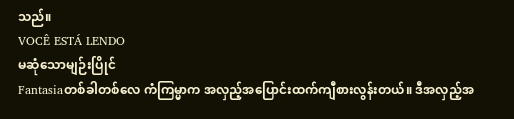သည်။
VOCÊ ESTÁ LENDO
မဆုံသောမျဉ်းပြိုင်
Fantasiaတစ်ခါတစ်လေ ကံကြမ္မာက အလှည့်အပြောင်းထက်ကျီစားလွန်းတယ်။ ဒီအလှည့်အ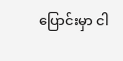ပြောင်းမှာ ငါ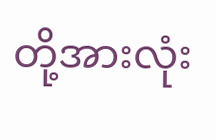တို့အားလုံး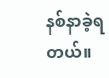နစ်နာခဲ့ရတယ်။